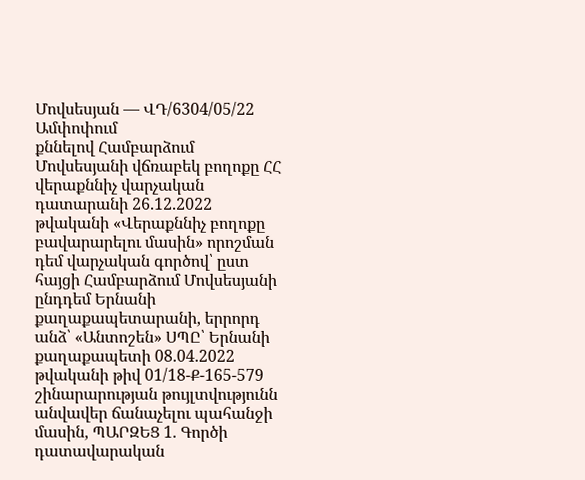Մովսեսյան — ՎԴ/6304/05/22
Ամփոփում
քննելով Համբարձում Մովսեսյանի վճռաբեկ բողոքը ՀՀ վերաքննիչ վարչական դատարանի 26.12.2022 թվականի «Վերաքննիչ բողոքը բավարարելու մասին» որոշման դեմ վարչական գործով՝ ըստ հայցի Համբարձում Մովսեսյանի ընդդեմ Երնանի քաղաքապետարանի, երրորդ անձ՝ «Անտոշեն» ՍՊԸ՝ Երնանի քաղաքապետի 08.04.2022 թվականի թիվ 01/18-Ք-165-579 շինարարության թույլտվությունն անվավեր ճանաչելու պահանջի մասին, ՊԱՐԶԵՑ 1. Գործի դատավարական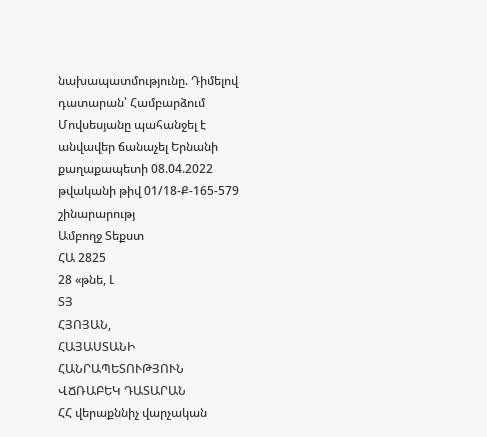նախապատմությունը. Դիմելով դատարան՝ Համբարձում Մովսեսյանը պահանջել է անվավեր ճանաչել Երնանի քաղաքապետի 08.04.2022 թվականի թիվ 01/18-Ք-165-579 շինարարությ
Ամբողջ Տեքստ
ՀԱ 2825
28 «թնե, Լ
ՏՅ
ՀՅՈՅԱՆ,
ՀԱՅԱՍՏԱՆԻ ՀԱՆՐԱՊԵՏՈՒԹՅՈՒՆ
ՎՃՌԱԲԵԿ ԴԱՏԱՐԱՆ
ՀՀ վերաքննիչ վարչական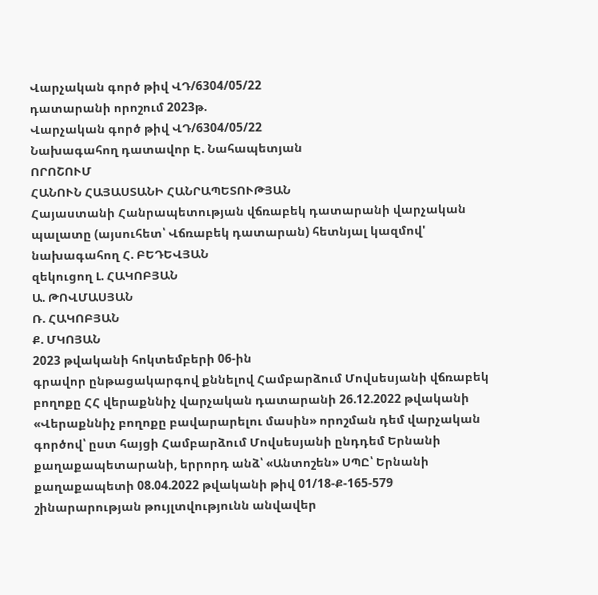Վարչական գործ թիվ ՎԴ/6304/05/22
դատարանի որոշում 2023թ.
Վարչական գործ թիվ ՎԴ/6304/05/22
Նախագահող դատավոր Է. Նահապետյան
ՈՐՈՇՈՒՄ
ՀԱՆՈՒՆ ՀԱՅԱՍՏԱՆԻ ՀԱՆՐԱՊԵՏՈՒԹՅԱՆ
Հայաստանի Հանրապետության վճռաբեկ դատարանի վարչական պալատը (այսուհետ՝ Վճռաբեկ դատարան) հետնյալ կազմով'
նախագահող Հ. ԲԵԴԵՎՅԱՆ
զեկուցող Լ. ՀԱԿՈԲՅԱՆ
Ա. ԹՈՎՄԱՍՅԱՆ
Ռ. ՀԱԿՈԲՅԱՆ
Ք. ՄԿՈՅԱՆ
2023 թվականի հոկտեմբերի 06-ին
գրավոր ընթացակարգով քննելով Համբարձում Մովսեսյանի վճռաբեկ բողոքը ՀՀ վերաքննիչ վարչական դատարանի 26.12.2022 թվականի «Վերաքննիչ բողոքը բավարարելու մասին» որոշման դեմ վարչական գործով՝ ըստ հայցի Համբարձում Մովսեսյանի ընդդեմ Երնանի քաղաքապետարանի, երրորդ անձ՝ «Անտոշեն» ՍՊԸ՝ Երնանի քաղաքապետի 08.04.2022 թվականի թիվ 01/18-Ք-165-579 շինարարության թույլտվությունն անվավեր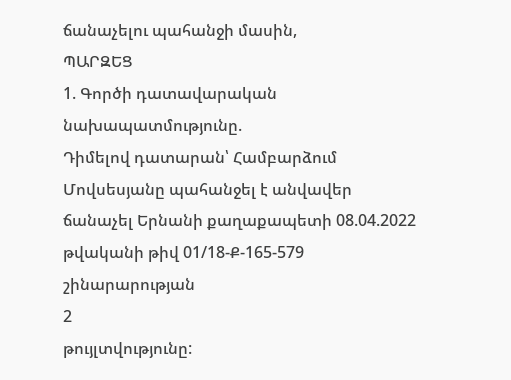ճանաչելու պահանջի մասին,
ՊԱՐԶԵՑ
1. Գործի դատավարական նախապատմությունը.
Դիմելով դատարան՝ Համբարձում Մովսեսյանը պահանջել է անվավեր ճանաչել Երնանի քաղաքապետի 08.04.2022 թվականի թիվ 01/18-Ք-165-579 շինարարության
2
թույլտվությունը: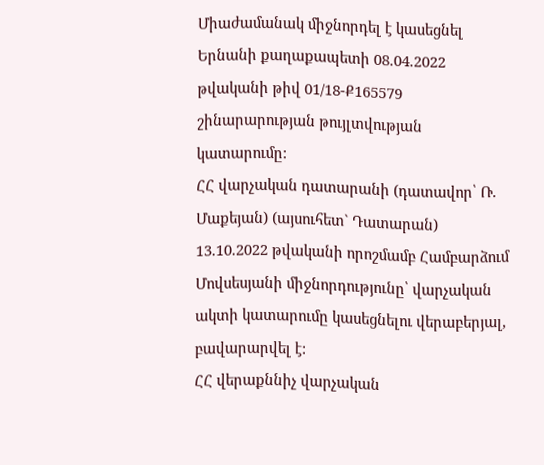Միաժամանակ միջնորդել է կասեցնել Երնանի քաղաքապետի 08.04.2022 թվականի թիվ 01/18-Ք165579 շինարարության թույլտվության կատարումը:
ՀՀ վարչական դատարանի (դատավոր՝ Ռ. Մաքեյան) (այսուհետ` Դատարան) 13.10.2022 թվականի որոշմամբ Համբարձում Մովսեսյանի միջնորդությունը՝ վարչական ակտի կատարումը կասեցնելու վերաբերյալ, բավարարվել է:
ՀՀ վերաքննիչ վարչական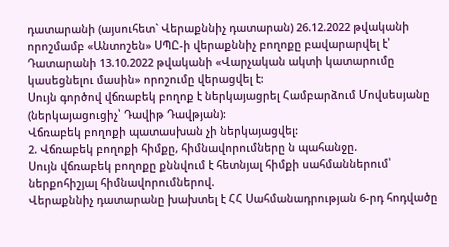դատարանի (այսուհետ` Վերաքննիչ դատարան) 26.12.2022 թվականի որոշմամբ «Անտոշեն» ՍՊԸ-ի վերաքննիչ բողոքը բավարարվել է՝ Դատարանի 13.10.2022 թվականի «Վարչական ակտի կատարումը կասեցնելու մասին» որոշումը վերացվել է:
Սույն գործով վճռաբեկ բողոք է ներկայացրել Համբարձում Մովսեսյանը (ներկայացուցիչ՝ Դավիթ Դավթյան):
Վճռաբեկ բողոքի պատասխան չի ներկայացվել:
2. Վճռաբեկ բողոքի հիմքը, հիմնավորումները ն պահանջը.
Սույն վճռաբեկ բողոքը քննվում է հետնյալ հիմքի սահմաններում՝ ներքոհիշյալ հիմնավորումներով.
Վերաքննիչ դատարանը խախտել է ՀՀ Սահմանադրության 6-րդ հոդվածը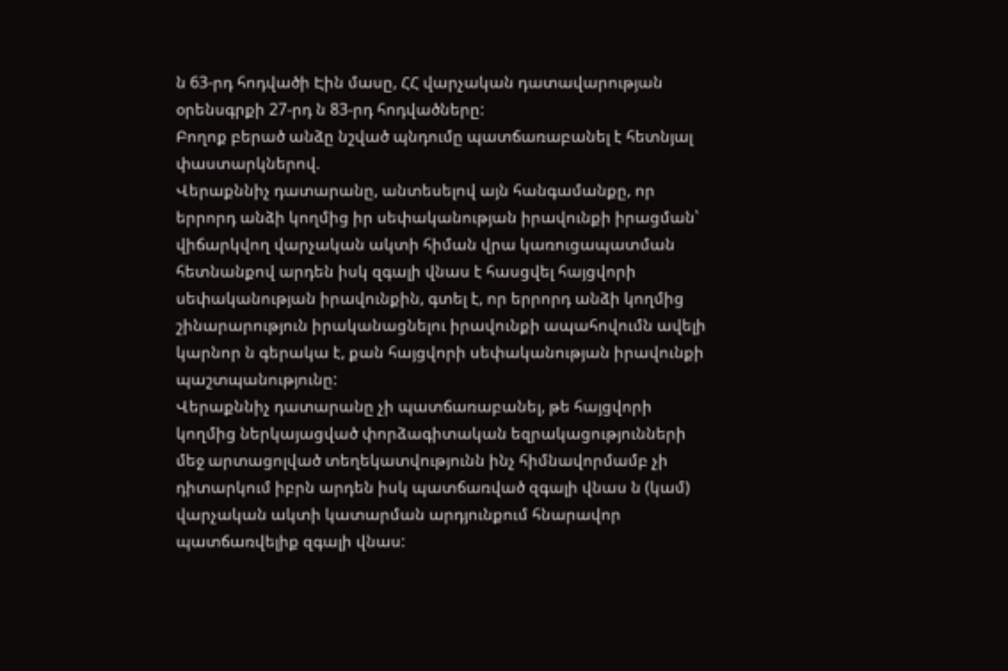ն 63-րդ հոդվածի Էին մասը, ՀՀ վարչական դատավարության օրենսգրքի 27-րդ ն 83-րդ հոդվածները:
Բողոք բերած անձը նշված պնդումը պատճառաբանել է հետնյալ փաստարկներով.
Վերաքննիչ դատարանը, անտեսելով այն հանգամանքը, որ երրորդ անձի կողմից իր սեփականության իրավունքի իրացման՝ վիճարկվող վարչական ակտի հիման վրա կառուցապատման հետնանքով արդեն իսկ զգալի վնաս է հասցվել հայցվորի սեփականության իրավունքին, գտել է, որ երրորդ անձի կողմից շինարարություն իրականացնելու իրավունքի ապահովումն ավելի կարնոր ն գերակա է, քան հայցվորի սեփականության իրավունքի պաշտպանությունը:
Վերաքննիչ դատարանը չի պատճառաբանել, թե հայցվորի կողմից ներկայացված փորձագիտական եզրակացությունների մեջ արտացոլված տեղեկատվությունն ինչ հիմնավորմամբ չի դիտարկում իբրն արդեն իսկ պատճառված զգալի վնաս ն (կամ) վարչական ակտի կատարման արդյունքում հնարավոր պատճառվելիք զգալի վնաս: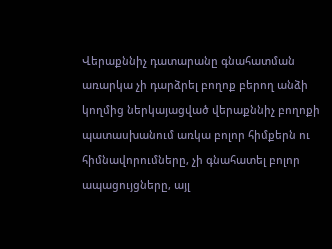Վերաքննիչ դատարանը գնահատման առարկա չի դարձրել բողոք բերող անձի կողմից ներկայացված վերաքննիչ բողոքի պատասխանում առկա բոլոր հիմքերն ու հիմնավորումները, չի գնահատել բոլոր ապացույցները, այլ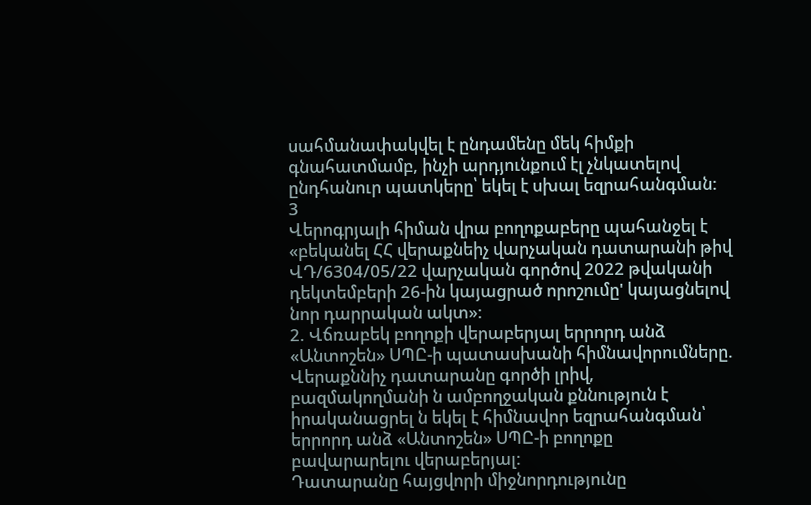սահմանափակվել է ընդամենը մեկ հիմքի գնահատմամբ, ինչի արդյունքում էլ չնկատելով ընդհանուր պատկերը՝ եկել է սխալ եզրահանգման:
3
Վերոգրյալի հիման վրա բողոքաբերը պահանջել է «բեկանել ՀՀ վերաքնեիչ վարչական դատարանի թիվ ՎԴ/6304/05/22 վարչական գործով 2022 թվականի դեկտեմբերի 26-ին կայացրած որոշումը' կայացնելով նոր դարրական ակտ»:
2. Վճռաբեկ բողոքի վերաբերյալ երրորդ անձ «Անտոշեն» ՍՊԸ-ի պատասխանի հիմնավորումները.
Վերաքննիչ դատարանը գործի լրիվ, բազմակողմանի ն ամբողջական քննություն է իրականացրել ն եկել է հիմնավոր եզրահանգման՝ երրորդ անձ «Անտոշեն» ՍՊԸ-ի բողոքը բավարարելու վերաբերյալ:
Դատարանը հայցվորի միջնորդությունը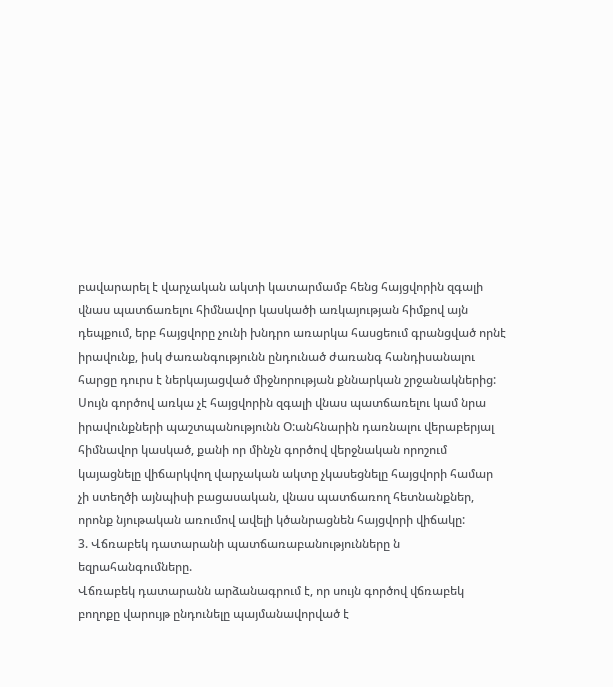բավարարել է վարչական ակտի կատարմամբ հենց հայցվորին զգալի վնաս պատճառելու հիմնավոր կասկածի առկայության հիմքով այն դեպքում, երբ հայցվորը չունի խնդրո առարկա հասցեում գրանցված որնէ իրավունք, իսկ ժառանգությունն ընդունած ժառանգ հանդիսանալու հարցը դուրս է ներկայացված միջնորության քննարկան շրջանակներից:
Սույն գործով առկա չէ հայցվորին զգալի վնաս պատճառելու կամ նրա իրավունքների պաշտպանությունն Օ:անհնարին դառնալու վերաբերյալ հիմնավոր կասկած, քանի որ մինչն գործով վերջնական որոշում կայացնելը վիճարկվող վարչական ակտը չկասեցնելը հայցվորի համար չի ստեղծի այնպիսի բացասական, վնաս պատճառող հետնանքներ, որոնք նյութական առումով ավելի կծանրացնեն հայցվորի վիճակը:
3. Վճռաբեկ դատարանի պատճառաբանությունները ն եզրահանգումները.
Վճռաբեկ դատարանն արձանագրում է, որ սույն գործով վճռաբեկ բողոքը վարույթ ընդունելը պայմանավորված է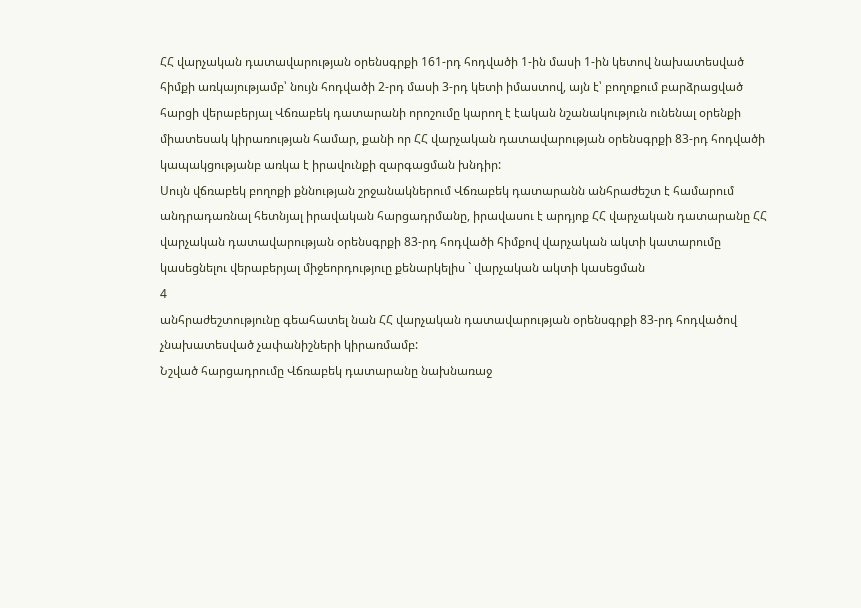ՀՀ վարչական դատավարության օրենսգրքի 161-րդ հոդվածի 1-ին մասի 1-ին կետով նախատեսված հիմքի առկայությամբ՝ նույն հոդվածի 2-րդ մասի 3-րդ կետի իմաստով, այն է՝ բողոքում բարձրացված հարցի վերաբերյալ Վճռաբեկ դատարանի որոշումը կարող է էական նշանակություն ունենալ օրենքի միատեսակ կիրառության համար, քանի որ ՀՀ վարչական դատավարության օրենսգրքի 83-րդ հոդվածի կապակցությանբ առկա է իրավունքի զարգացման խնդիր:
Սույն վճռաբեկ բողոքի քննության շրջանակներում Վճռաբեկ դատարանն անհրաժեշտ է համարում անդրադառնալ հետնյալ իրավական հարցադրմանը, իրավասու է արդյոք ՀՀ վարչական դատարանը ՀՀ վարչական դատավարության օրենսգրքի 83-րդ հոդվածի հիմքով վարչական ակտի կատարումը կասեցնելու վերաբերյալ միջեորդություը քենարկելիս ` վարչական ակտի կասեցման
4
անհրաժեշտությունը գեահատել նան ՀՀ վարչական դատավարության օրենսգրքի 83-րդ հոդվածով չնախատեսված չափանիշների կիրառմամբ:
Նշված հարցադրումը Վճռաբեկ դատարանը նախնառաջ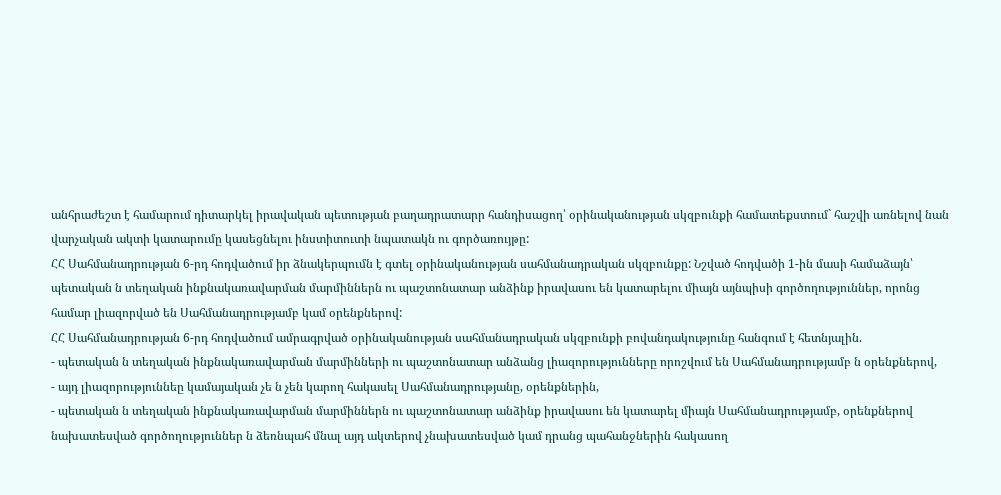անհրաժեշտ է համարում դիտարկել իրավական պետության բաղադրատարր հանդիսացող՝ օրինականության սկզբունքի համատեքստում` հաշվի առնելով նան վարչական ակտի կատարումը կասեցնելու ինստիտուտի նպատակն ու գործառույթը:
ՀՀ Սահմանադրության 6-րդ հոդվածում իր ձնակերպումն է գտել օրինականության սահմանադրական սկզբունքը: Նշված հոդվածի 1-ին մասի համաձայն՝ պետական ն տեղական ինքնակառավարման մարմիններն ու պաշտոնատար անձինք իրավասու են կատարելու միայն այնպիսի գործողություններ, որոնց համար լիազորված են Սահմանադրությամբ կամ օրենքներով:
ՀՀ Սահմանադրության 6-րդ հոդվածում ամրագրված օրինականության սահմանադրական սկզբունքի բովանդակությունը հանգում է հետնյալին.
- պետական ն տեղական ինքնակառավարման մարմինների ու պաշտոնատար անձանց լիազորությունները որոշվում են Սահմանադրությամբ ն օրենքներով,
- այդ լիազորություննեը կամայական չե ն չեն կարող հակասել Սահմանադրությանը, օրենքներին,
- պետական ն տեղական ինքնակառավարման մարմիններն ու պաշտոնատար անձինք իրավասու են կատարել միայն Սահմանադրությամբ, օրենքներով նախատեսված գործողություններ ն ձեռնպահ մնալ այդ ակտերով չնախատեսված կամ դրանց պահանջներին հակասող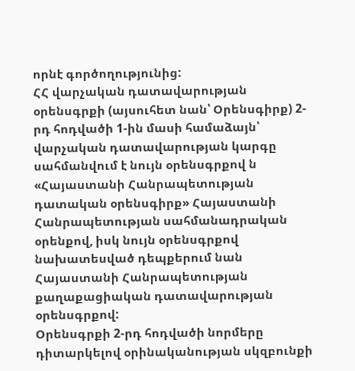որնէ գործողությունից:
ՀՀ վարչական դատավարության օրենսգրքի (այսուհետ նան՝ Օրենսգիրք) 2-րդ հոդվածի 1-ին մասի համաձայն՝ վարչական դատավարության կարգը սահմանվում է նույն օրենսգրքով ն «Հայաստանի Հանրապետության դատական օրենսգիրք» Հայաստանի Հանրապետության սահմանադրական օրենքով, իսկ նույն օրենսգրքով նախատեսված դեպքերում նան Հայաստանի Հանրապետության քաղաքացիական դատավարության օրենսգրքով:
Օրենսգրքի 2-րդ հոդվածի նորմերը դիտարկելով օրինականության սկզբունքի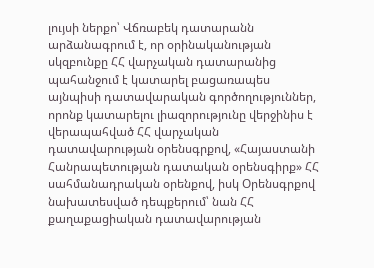լույսի ներքո՝ Վճռաբեկ դատարանն արձանագրում է, որ օրինականության սկզբունքը ՀՀ վարչական դատարանից պահանջում է կատարել բացառապես այնպիսի դատավարական գործողություններ, որոնք կատարելու լիազորությունը վերջինիս է վերապահված ՀՀ վարչական դատավարության օրենսգրքով, «Հայաստանի Հանրապետության դատական օրենսգիրք» ՀՀ սահմանադրական օրենքով, իսկ Օրենսգրքով նախատեսված դեպքերում՝ նան ՀՀ քաղաքացիական դատավարության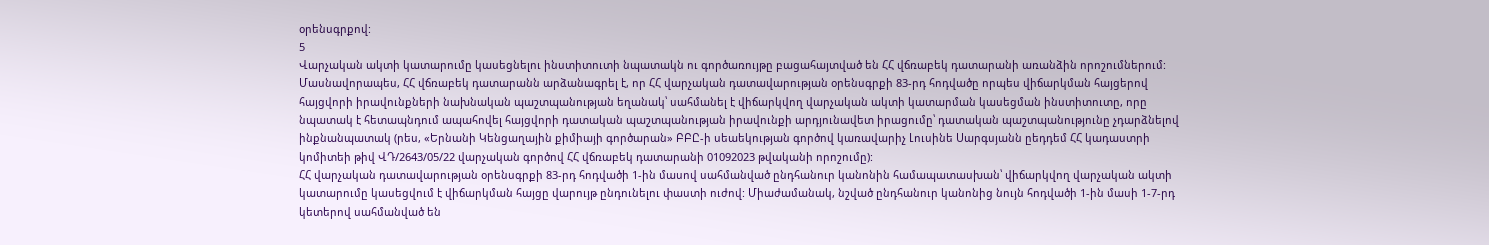օրենսգրքով:
5
Վարչական ակտի կատարումը կասեցնելու ինստիտուտի նպատակն ու գործառույթը բացահայտված են ՀՀ վճռաբեկ դատարանի առանձին որոշումներում: Մասնավորապես, ՀՀ վճռաբեկ դատարանն արձանագրել է, որ ՀՀ վարչական դատավարության օրենսգրքի 83-րդ հոդվածը որպես վիճարկման հայցերով հայցվորի իրավունքների նախնական պաշտպանության եղանակ՝ սահմանել է վիճարկվող վարչական ակտի կատարման կասեցման ինստիտուտը, որը նպատակ է հետապնդում ապահովել հայցվորի դատական պաշտպանության իրավունքի արդյունավետ իրացումը՝ դատական պաշտպանությունը չդարձնելով ինքնանպատակ (րես, «Երնանի Կենցաղային քիմիայի գործարան» ԲԲԸ-ի սեաեկության գործով կառավարիչ Լուսինե Սարգսյանն ըեդդեմ ՀՀ կադաստրի կոմիտեի թիվ ՎԴ/2643/05/22 վարչական գործով ՀՀ վճռաբեկ դատարանի 01092023 թվականի որոշումը):
ՀՀ վարչական դատավարության օրենսգրքի 83-րդ հոդվածի 1-ին մասով սահմանված ընդհանուր կանոնին համապատասխան՝ վիճարկվող վարչական ակտի կատարումը կասեցվում է վիճարկման հայցը վարույթ ընդունելու փաստի ուժով: Միաժամանակ, նշված ընդհանուր կանոնից նույն հոդվածի 1-ին մասի 1-7-րդ կետերով սահմանված են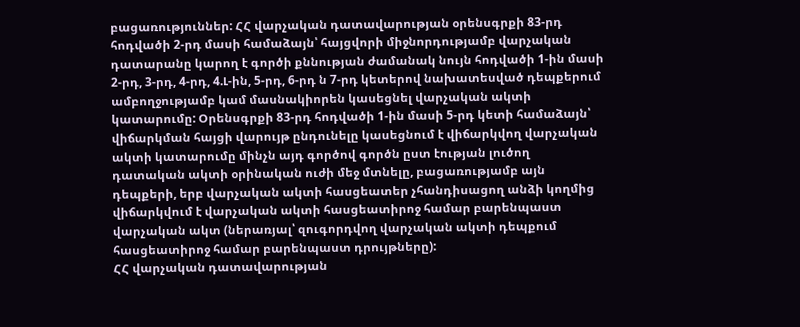բացառություններ: ՀՀ վարչական դատավարության օրենսգրքի 83-րդ հոդվածի 2-րդ մասի համաձայն՝ հայցվորի միջնորդությամբ վարչական դատարանը կարող է գործի քննության ժամանակ նույն հոդվածի 1-ին մասի 2-րդ, 3-րդ, 4-րդ, 4.Լ-ին, 5-րդ, 6-րդ ն 7-րդ կետերով նախատեսված դեպքերում ամբողջությամբ կամ մասնակիորեն կասեցնել վարչական ակտի կատարումը: Օրենսգրքի 83-րդ հոդվածի 1-ին մասի 5-րդ կետի համաձայն՝ վիճարկման հայցի վարույթ ընդունելը կասեցնում է վիճարկվող վարչական ակտի կատարումը մինչն այդ գործով գործն ըստ էության լուծող դատական ակտի օրինական ուժի մեջ մտնելը, բացառությամբ այն դեպքերի, երբ վարչական ակտի հասցեատեր չհանդիսացող անձի կողմից վիճարկվում է վարչական ակտի հասցեատիրոջ համար բարենպաստ վարչական ակտ (ներառյալ՝ զուգորդվող վարչական ակտի դեպքում հասցեատիրոջ համար բարենպաստ դրույթները):
ՀՀ վարչական դատավարության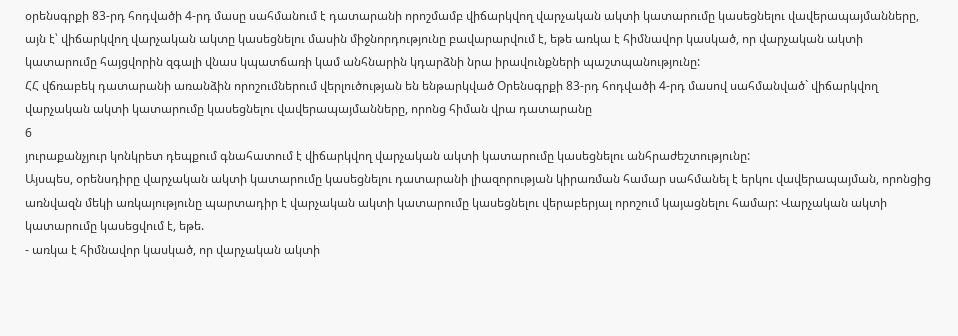օրենսգրքի 83-րդ հոդվածի 4-րդ մասը սահմանում է դատարանի որոշմամբ վիճարկվող վարչական ակտի կատարումը կասեցնելու վավերապայմանները, այն է՝ վիճարկվող վարչական ակտը կասեցնելու մասին միջնորդությունը բավարարվում է, եթե առկա է հիմնավոր կասկած, որ վարչական ակտի կատարումը հայցվորին զգալի վնաս կպատճառի կամ անհնարին կդարձնի նրա իրավունքների պաշտպանությունը:
ՀՀ վճռաբեկ դատարանի առանձին որոշումներում վերլուծության են ենթարկված Օրենսգրքի 83-րդ հոդվածի 4-րդ մասով սահմանված` վիճարկվող վարչական ակտի կատարումը կասեցնելու վավերապայմանները, որոնց հիման վրա դատարանը
6
յուրաքանչյուր կոնկրետ դեպքում գնահատում է վիճարկվող վարչական ակտի կատարումը կասեցնելու անհրաժեշտությունը:
Այսպես, օրենսդիրը վարչական ակտի կատարումը կասեցնելու դատարանի լիազորության կիրառման համար սահմանել է երկու վավերապայման, որոնցից առնվազն մեկի առկայությունը պարտադիր է վարչական ակտի կատարումը կասեցնելու վերաբերյալ որոշում կայացնելու համար: Վարչական ակտի կատարումը կասեցվում է, եթե.
- առկա է հիմնավոր կասկած, որ վարչական ակտի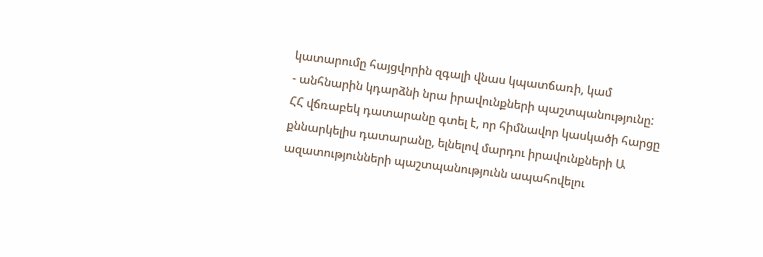կատարումը հայցվորին զգալի վնաս կպատճառի, կամ
- անհնարին կդարձնի նրա իրավունքների պաշտպանությունը:
ՀՀ վճռաբեկ դատարանը գտել է, որ հիմնավոր կասկածի հարցը քննարկելիս դատարանը, ելնելով մարդու իրավունքների Ա ազատությունների պաշտպանությունն ապահովելու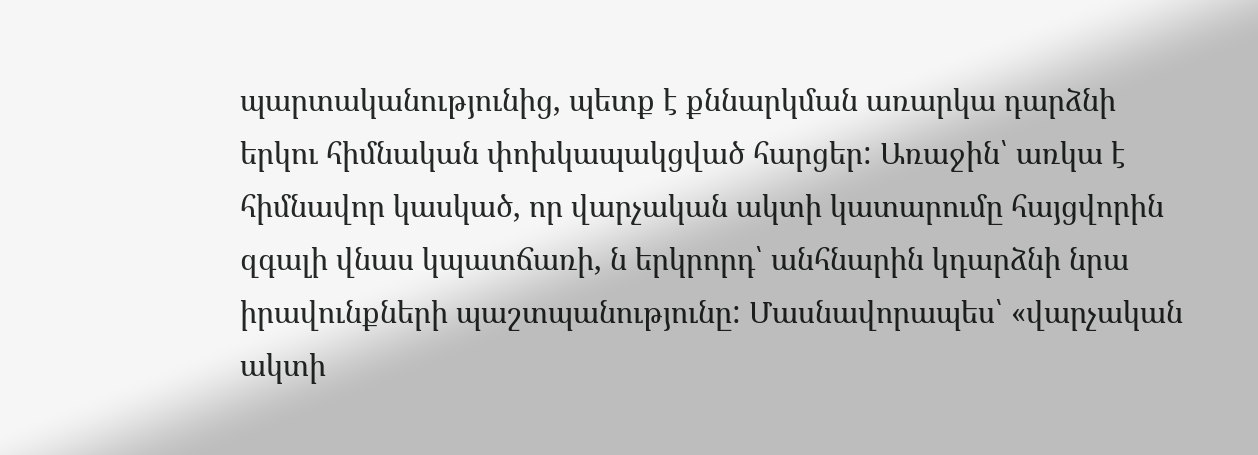պարտականությունից, պետք է քննարկման առարկա դարձնի երկու հիմնական փոխկապակցված հարցեր: Առաջին՝ առկա է հիմնավոր կասկած, որ վարչական ակտի կատարումը հայցվորին զգալի վնաս կպատճառի, ն երկրորդ՝ անհնարին կդարձնի նրա իրավունքների պաշտպանությունը: Մասնավորապես՝ «վարչական ակտի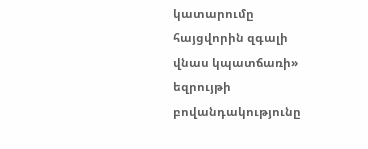կատարումը հայցվորին զգալի վնաս կպատճառի» եզրույթի բովանդակությունը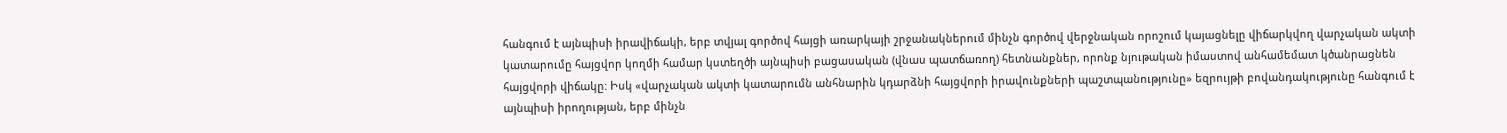հանգում է այնպիսի իրավիճակի, երբ տվյալ գործով հայցի առարկայի շրջանակներում մինչն գործով վերջնական որոշում կայացնելը վիճարկվող վարչական ակտի կատարումը հայցվոր կողմի համար կստեղծի այնպիսի բացասական (վնաս պատճառող) հետնանքներ, որոնք նյութական իմաստով անհամեմատ կծանրացնեն հայցվորի վիճակը: Իսկ «վարչական ակտի կատարումն անհնարին կդարձնի հայցվորի իրավունքների պաշտպանությունը» եզրույթի բովանդակությունը հանգում է այնպիսի իրողության, երբ մինչն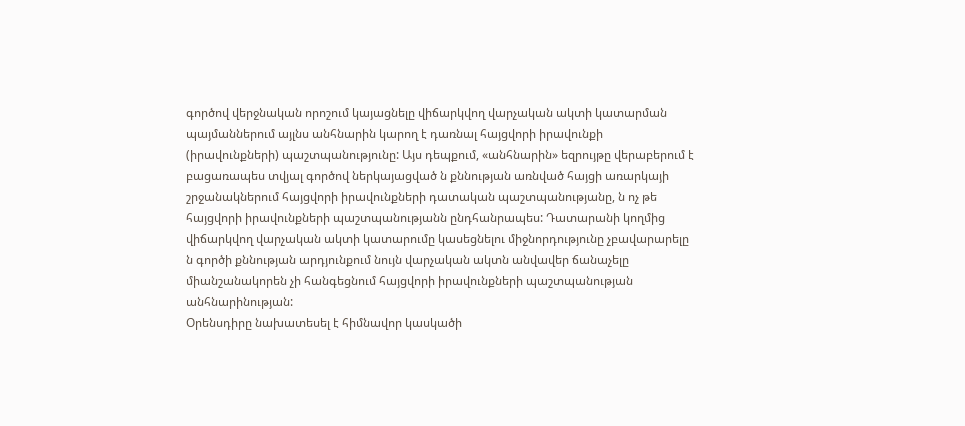գործով վերջնական որոշում կայացնելը վիճարկվող վարչական ակտի կատարման պայմաններում այլնս անհնարին կարող է դառնալ հայցվորի իրավունքի (իրավունքների) պաշտպանությունը: Այս դեպքում, «անհնարին» եզրույթը վերաբերում է բացառապես տվյալ գործով ներկայացված ն քննության առնված հայցի առարկայի շրջանակներում հայցվորի իրավունքների դատական պաշտպանությանը, ն ոչ թե հայցվորի իրավունքների պաշտպանությանն ընդհանրապես: Դատարանի կողմից վիճարկվող վարչական ակտի կատարումը կասեցնելու միջնորդությունը չբավարարելը ն գործի քննության արդյունքում նույն վարչական ակտն անվավեր ճանաչելը միանշանակորեն չի հանգեցնում հայցվորի իրավունքների պաշտպանության անհնարինության:
Օրենսդիրը նախատեսել է հիմնավոր կասկածի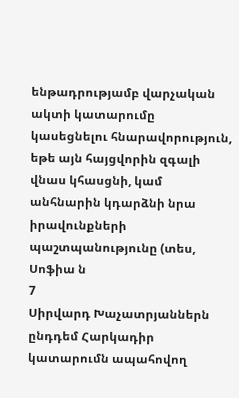ենթադրությամբ վարչական ակտի կատարումը կասեցնելու հնարավորություն, եթե այն հայցվորին զգալի վնաս կհասցնի, կամ անհնարին կդարձնի նրա իրավունքների պաշտպանությունը (տես, Սոֆիա ն
7
Սիրվարդ Խաչատրյաններն ընդդեմ Հարկադիր կատարումն ապահովող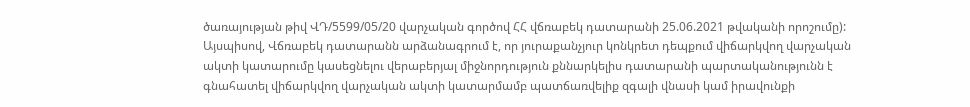ծառայության թիվ ՎԴ/5599/05/20 վարչական գործով ՀՀ վճռաբեկ դատարանի 25.06.2021 թվականի որոշումը):
Այսպիսով, Վճռաբեկ դատարանն արձանագրում է, որ յուրաքանչյուր կոնկրետ դեպքում վիճարկվող վարչական ակտի կատարումը կասեցնելու վերաբերյալ միջնորդություն քննարկելիս դատարանի պարտականությունն է գնահատել վիճարկվող վարչական ակտի կատարմամբ պատճառվելիք զգալի վնասի կամ իրավունքի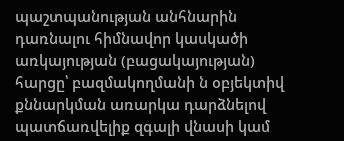պաշտպանության անհնարին դառնալու հիմնավոր կասկածի առկայության (բացակայության) հարցը՝ բազմակողմանի ն օբյեկտիվ քննարկման առարկա դարձնելով պատճառվելիք զգալի վնասի կամ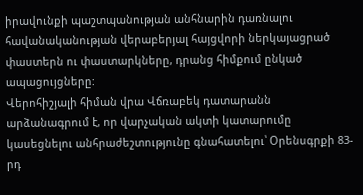իրավունքի պաշտպանության անհնարին դառնալու հավանականության վերաբերյալ հայցվորի ներկայացրած փաստերն ու փաստարկները, դրանց հիմքում ընկած ապացույցները:
Վերոհիշյալի հիման վրա Վճռաբեկ դատարանն արձանագրում է, որ վարչական ակտի կատարումը կասեցնելու անհրաժեշտությունը գնահատելու՝ Օրենսգրքի 83-րդ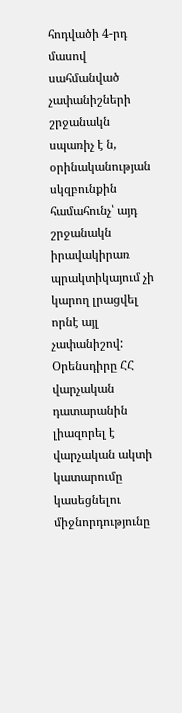հոդվածի 4-րդ մասով սահմանված չափանիշների շրջանակն սպառիչ է ն, օրինականության սկզբունքին համահունչ՝ այդ շրջանակն իրավակիրառ պրակտիկայում չի կարող լրացվել որնէ այլ չափանիշով: Օրենսդիրը ՀՀ վարչական դատարանին լիազորել է վարչական ակտի կատարումը կասեցնելու միջնորդությունը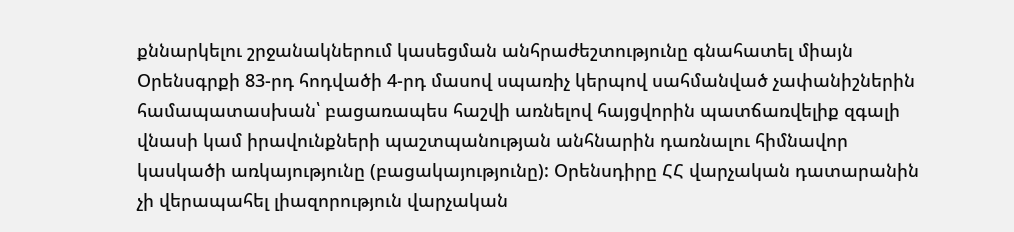քննարկելու շրջանակներում կասեցման անհրաժեշտությունը գնահատել միայն Օրենսգրքի 83-րդ հոդվածի 4-րդ մասով սպառիչ կերպով սահմանված չափանիշներին համապատասխան՝ բացառապես հաշվի առնելով հայցվորին պատճառվելիք զգալի վնասի կամ իրավունքների պաշտպանության անհնարին դառնալու հիմնավոր կասկածի առկայությունը (բացակայությունը): Օրենսդիրը ՀՀ վարչական դատարանին չի վերապահել լիազորություն վարչական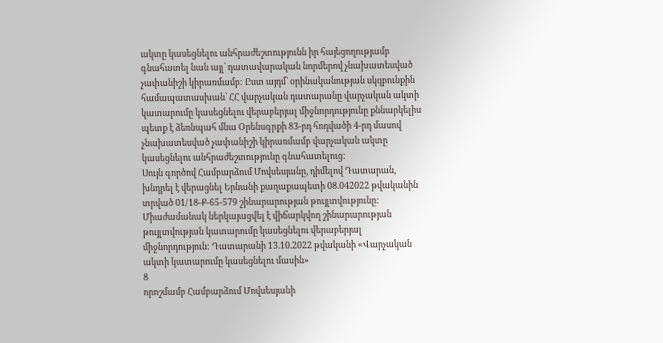ակտը կասեցնելու անհրաժեշտությունն իր հայեցողությամբ գնահատել նան այլ՝ դատավարական նորմերով չնախատեսված չափանիշի կիրառմամբ: Ըստ այդմ՝ օրինականության սկզբունքին համապատասխան՝ ՀՀ վարչական դատարանը վարչական ակտի կատարումը կասեցնելու վերաբերյալ միջնորդությունը քննարկելիս պետք է ձեռնպահ մնա Օրենսգրքի 83-րդ հոդվածի 4-րդ մասով չնախատեսված չափանիշի կիրառմամբ վարչական ակտը կասեցնելու անհրաժեշտությունը գնահատելուց:
Սույն գործով Համբարձում Մովսեսյանը, դիմելով Դատարան, խնդրել է վերացնել Երնանի քաղաքապետի 08.042022 թվականին տրված 01/18-Ք-65-579 շինարարության թույլտվությունը: Միաժամանակ ներկայացվել է վիճարկվող շինարարության թույլտվության կատարումը կասեցնելու վերաբերյալ միջնորդություն: Դատարանի 13.10.2022 թվականի «Վարչական ակտի կատարումը կասեցնելու մասին»
8
որոշմամբ Համբարձում Մովսեսյանի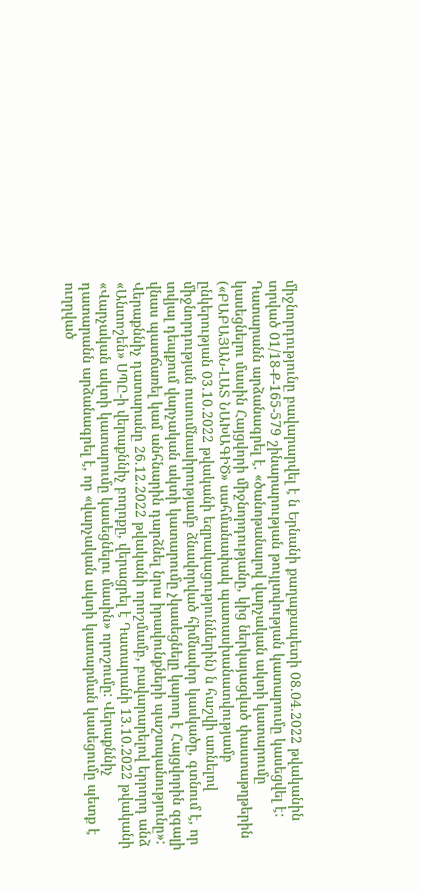միջնորդությունը բավարարվել է ն Երնանի քաղաքապետի 08.04.2022 թվականին տրված 01/18-Ք-165-579 շինարարության թույլտվության կատարումը կասեցվել է:
Դատարանն արձանագրել է. «ծանոթանալով վարչական ակտի կատարումը կասեցնելու մասին Հայցվորի միջնորդությանը, կից ներկայացված փաստաթղթերին («ԲԱԲԱՅԱՆ-ԼԱՏ ՆԱԽԱԳԻԾ» սահմանափակ պատասխանատվությամբ ընկերության 03.10.2022 թվականի եզրակացություններին) ն հաշվի առնելով միջնորդության ուսումնասիրությամբ ձնավորված հիմնավոր կասկածը, գտնում է, որ տվյալ դեպքում վարչական ակտի կատարումը չկասեցնելը կարող է Հայցվորին զգալի վնաս պատճառել կամ անհնարին դարձնել նրա իրավունքների պաշտպանությունը»:
Վերաքննիչ դատարանը 26.12.2022 թվականի որոշմամբ, բավարարելով երրորդ անձ «Անտոշեն» ՍՊԸ-ի վերաքննիչ բողոքը, վերացրել է Դատարանի 13.10.2022 թվականի «Վարչական ակտի կատարումը կասեցնելու մասին» որոշումը: Վերաքննիչ դատարանն արձանագրել է, որ «վարչական ակտի կատարման կասեցումը պետք է ուղղված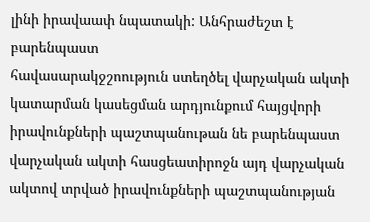լինի իրավաափ նպատակի: Անհրաժեշտ է բարենպաստ
հավասարակջշոություն ստեղծել վարչական ակտի կատարման կասեցման արդյունքում հայցվորի իրավունքների պաշտպանութան նե բարենպաստ վարչական ակտի հասցեատիրոջն այդ վարչական ակտով տրված իրավունքների պաշտպանության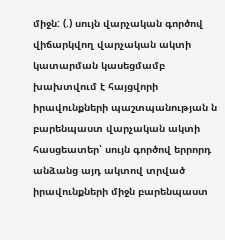միջն: (.) սույն վարչական գործով վիճարկվող վարչական ակտի կատարման կասեցմամբ խախտվում է հայցվորի իրավունքների պաշտպանության ն բարենպաստ վարչական ակտի հասցեատեր՝ սույն գործով երրորդ անձանց այդ ակտով տրված իրավունքների միջն բարենպաստ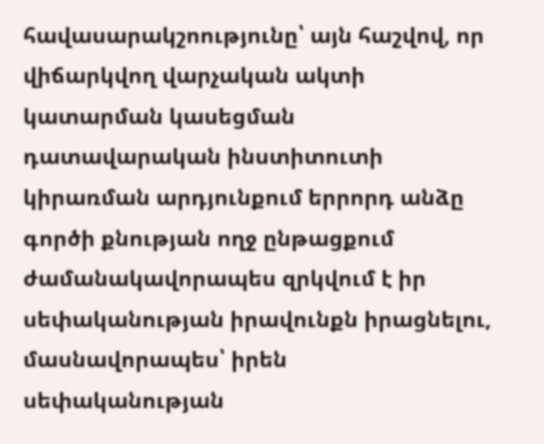հավասարակշոությունը՝ այն հաշվով, որ վիճարկվող վարչական ակտի կատարման կասեցման դատավարական ինստիտուտի կիրառման արդյունքում երրորդ անձը գործի քնության ողջ ընթացքում ժամանակավորապես զրկվում է իր սեփականության իրավունքն իրացնելու, մասնավորապես՝ իրեն սեփականության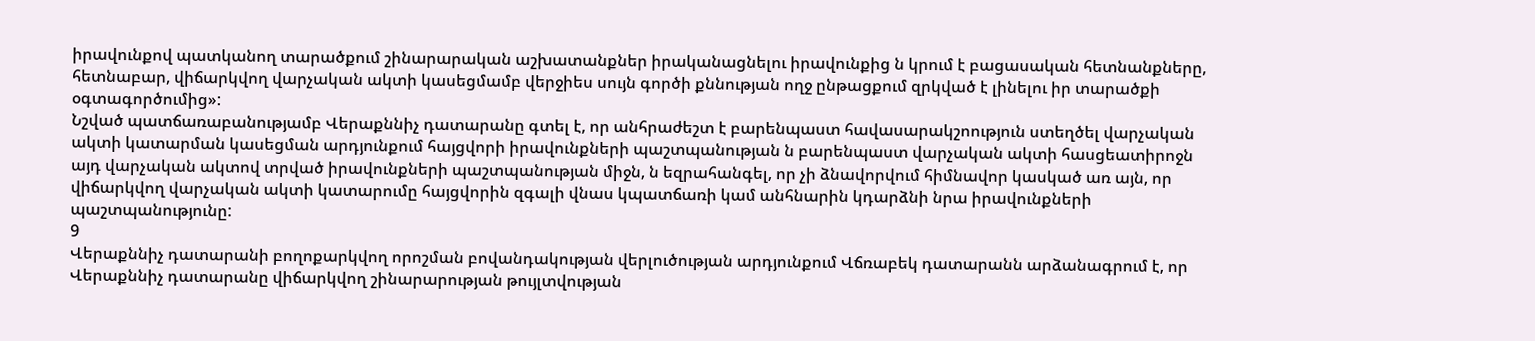իրավունքով պատկանող տարածքում շինարարական աշխատանքներ իրականացնելու իրավունքից ն կրում է բացասական հետնանքները, հետնաբար, վիճարկվող վարչական ակտի կասեցմամբ վերջիես սույն գործի քննության ողջ ընթացքում զրկված է լինելու իր տարածքի օգտագործումից»:
Նշված պատճառաբանությամբ Վերաքննիչ դատարանը գտել է, որ անհրաժեշտ է բարենպաստ հավասարակշոություն ստեղծել վարչական ակտի կատարման կասեցման արդյունքում հայցվորի իրավունքների պաշտպանության ն բարենպաստ վարչական ակտի հասցեատիրոջն այդ վարչական ակտով տրված իրավունքների պաշտպանության միջն, ն եզրահանգել, որ չի ձնավորվում հիմնավոր կասկած առ այն, որ վիճարկվող վարչական ակտի կատարումը հայցվորին զգալի վնաս կպատճառի կամ անհնարին կդարձնի նրա իրավունքների պաշտպանությունը:
9
Վերաքննիչ դատարանի բողոքարկվող որոշման բովանդակության վերլուծության արդյունքում Վճռաբեկ դատարանն արձանագրում է, որ Վերաքննիչ դատարանը վիճարկվող շինարարության թույլտվության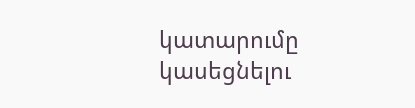կատարումը կասեցնելու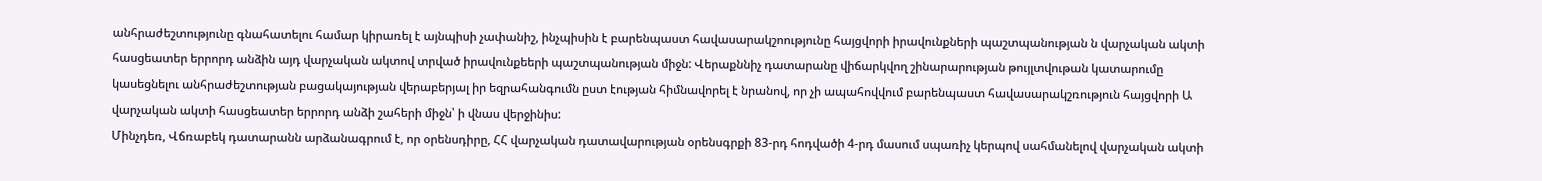անհրաժեշտությունը գնահատելու համար կիրառել է այնպիսի չափանիշ, ինչպիսին է բարենպաստ հավասարակշոությունը հայցվորի իրավունքների պաշտպանության ն վարչական ակտի հասցեատեր երրորդ անձին այդ վարչական ակտով տրված իրավունքեերի պաշտպանության միջն: Վերաքննիչ դատարանը վիճարկվող շինարարության թույլտվութան կատարումը կասեցնելու անհրաժեշտության բացակայության վերաբերյալ իր եզրահանգումն ըստ էության հիմնավորել է նրանով, որ չի ապահովվում բարենպաստ հավասարակշռություն հայցվորի Ա վարչական ակտի հասցեատեր երրորդ անձի շահերի միջն՝ ի վնաս վերջինիս:
Մինչդեռ, Վճռաբեկ դատարանն արձանագրում է, որ օրենսդիրը, ՀՀ վարչական դատավարության օրենսգրքի 83-րդ հոդվածի 4-րդ մասում սպառիչ կերպով սահմանելով վարչական ակտի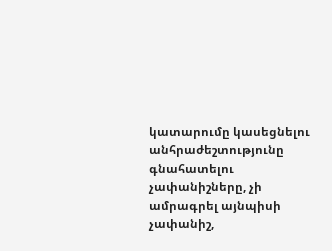կատարումը կասեցնելու անհրաժեշտությունը գնահատելու չափանիշները, չի ամրագրել այնպիսի չափանիշ,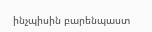ինչպիսին բարենպաստ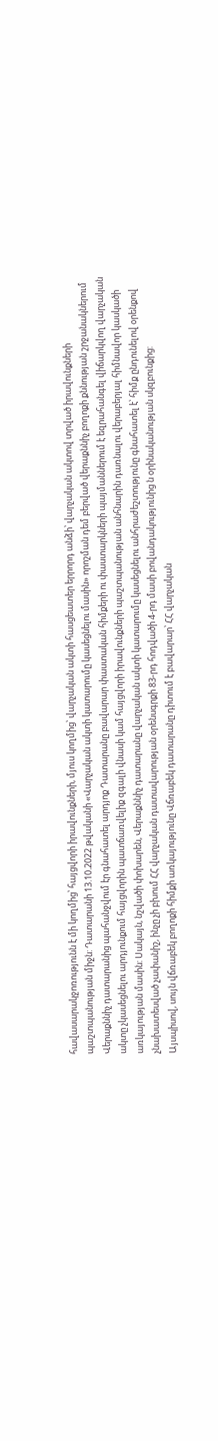հավասարակջոռությունն է մի կողմից՝ հայցվորի իրավունքների, մյուս կողմից՝ վարչական ակտի հասցեատեր երրորդ անձի՝ վարչական ակտով տրված իրավունքների պաշտպանության միջն: Դատարանի 13.10.2022 թվականի «Վարչական ակտի կատարումը կասեցնելու մասին» որոշման դեմ բերված վերաքննիչ բողոքի քննության շրջանակներում Վերաքննիչ դատարանից պահանջվում էր գնահատել արդյոք Դատարանը բավարար փաստական հիմքերի ու փաստարկների պայմաններում է եզրահանգել վիճարկվող վարչական ակտը չկասեցնելու արդյունքում հայցվորին պատճառվելիք զգալի վնասի կամ հայցվորի իրավունքների պաշտպանության անհնարին դառնալու վերաբերյալ հիմնավոր կասկածի առկայության մասին: Սակայն, նշվածի փոխարեն, Վերաքննիչ դատարանը վարչական ակտի կատարումը կասեցնելու անհրաժեշտությունը գնահատել է՝ հիմք ընդունելով օրենքով չնախատեսված չափանիշ, ինչը չի բխում ՀՀ վարչական դատավարության օրենսգրքի 83-րդ հոդվածի 4-րդ մասի բովանդակությունից ն օրինականության սկզբունքից:
Այսպիսով, սույն վճռաբեկ բողոքի հիմքի առկայությունը Վճռաբեկ դատարանը դիտում է բավարար՝ ՀՀ վարչական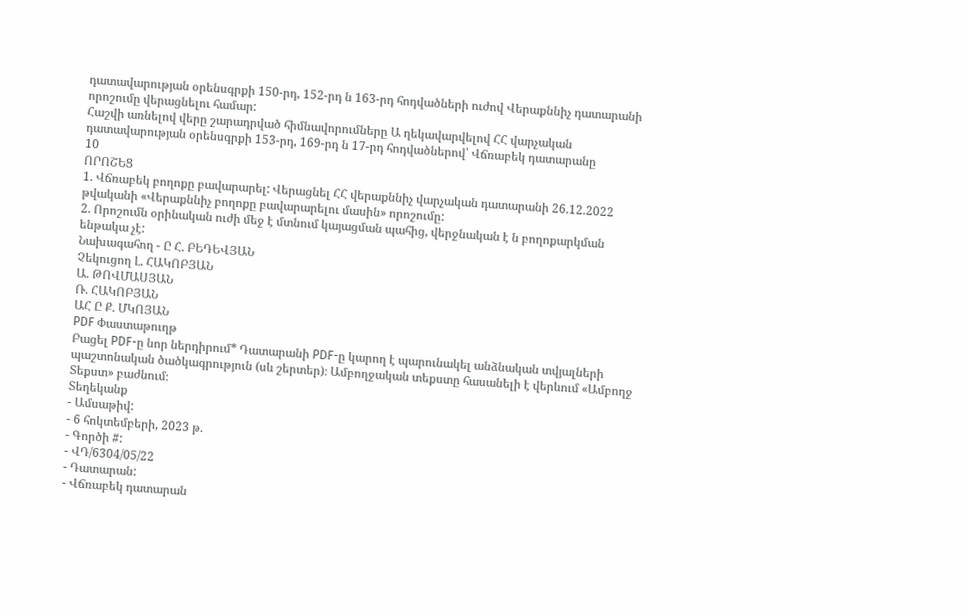դատավարության օրենսգրքի 150-րդ, 152-րդ ն 163-րդ հոդվածների ուժով Վերաքննիչ դատարանի որոշումը վերացնելու համար:
Հաշվի առնելով վերը շարադրված հիմնավորումները Ա ղեկավարվելով ՀՀ վարչական դատավարության օրենսգրքի 153-րդ, 169-րդ ն 17-րդ հոդվածներով՝ Վճռաբեկ դատարանը
10
ՈՐՈՇԵՑ
1. Վճռաբեկ բողոքը բավարարել: Վերացնել ՀՀ վերաքննիչ վարչական դատարանի 26.12.2022 թվականի «Վերաքննիչ բողոքը բավարարելու մասին» որոշումը:
2. Որոշումն օրինական ուժի մեջ է մտնում կայացման պահից, վերջնական է ն բողոքարկման ենթակա չէ:
Նախագահող - Ը Հ. ԲԵԴԵՎՅԱՆ
Չեկուցող Լ. ՀԱԿՈԲՅԱՆ
Ա. ԹՈՎՄԱՍՅԱՆ
Ռ. ՀԱԿՈԲՅԱՆ
ԱՀ Ը Ք. ՄԿՈՅԱՆ
PDF Փաստաթուղթ
Բացել PDF-ը նոր ներդիրում* Դատարանի PDF-ը կարող է պարունակել անձնական տվյալների պաշտոնական ծածկագրություն (սև շերտեր)։ Ամբողջական տեքստը հասանելի է վերևում «Ամբողջ Տեքստ» բաժնում։
Տեղեկանք
- Ամսաթիվ:
- 6 հոկտեմբերի, 2023 թ.
- Գործի #:
- ՎԴ/6304/05/22
- Դատարան:
- Վճռաբեկ դատարան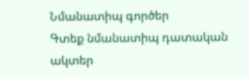Նմանատիպ գործեր
Գտեք նմանատիպ դատական ակտեր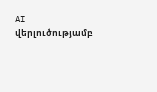AI վերլուծությամբ